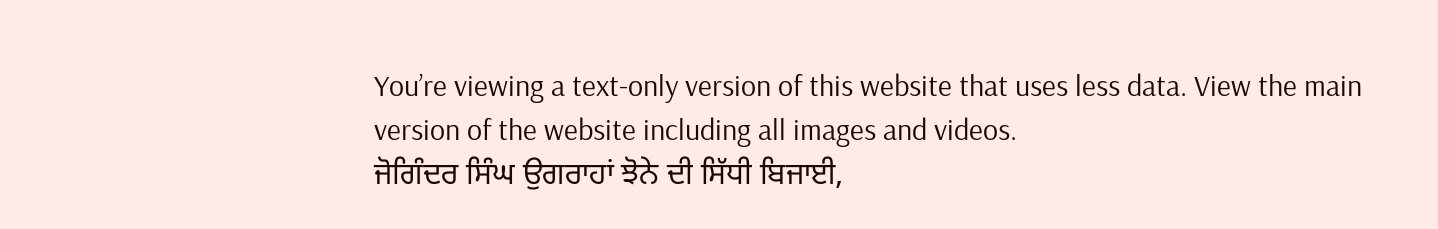You’re viewing a text-only version of this website that uses less data. View the main version of the website including all images and videos.
ਜੋਗਿੰਦਰ ਸਿੰਘ ਉਗਰਾਹਾਂ ਝੋਨੇ ਦੀ ਸਿੱਧੀ ਬਿਜਾਈ,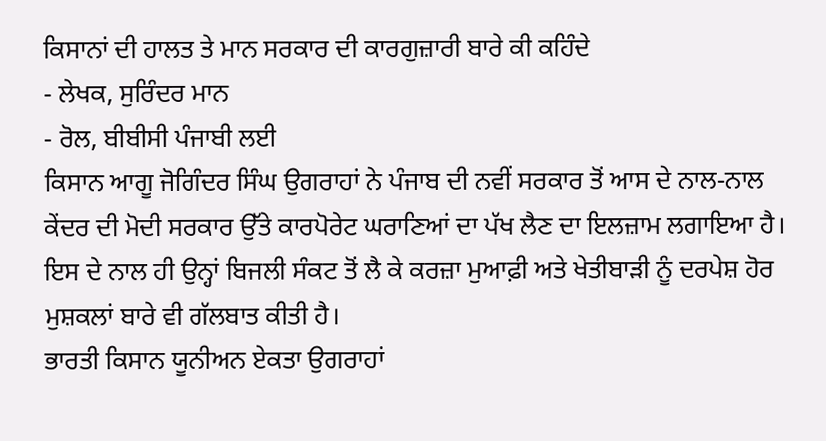ਕਿਸਾਨਾਂ ਦੀ ਹਾਲਤ ਤੇ ਮਾਨ ਸਰਕਾਰ ਦੀ ਕਾਰਗੁਜ਼ਾਰੀ ਬਾਰੇ ਕੀ ਕਹਿੰਦੇ
- ਲੇਖਕ, ਸੁਰਿੰਦਰ ਮਾਨ
- ਰੋਲ, ਬੀਬੀਸੀ ਪੰਜਾਬੀ ਲਈ
ਕਿਸਾਨ ਆਗੂ ਜੋਗਿੰਦਰ ਸਿੰਘ ਉਗਰਾਹਾਂ ਨੇ ਪੰਜਾਬ ਦੀ ਨਵੀਂ ਸਰਕਾਰ ਤੋਂ ਆਸ ਦੇ ਨਾਲ-ਨਾਲ ਕੇਂਦਰ ਦੀ ਮੋਦੀ ਸਰਕਾਰ ਉੱਤੇ ਕਾਰਪੋਰੇਟ ਘਰਾਣਿਆਂ ਦਾ ਪੱਖ ਲੈਣ ਦਾ ਇਲਜ਼ਾਮ ਲਗਾਇਆ ਹੈ।
ਇਸ ਦੇ ਨਾਲ ਹੀ ਉਨ੍ਹਾਂ ਬਿਜਲੀ ਸੰਕਟ ਤੋਂ ਲੈ ਕੇ ਕਰਜ਼ਾ ਮੁਆਫ਼ੀ ਅਤੇ ਖੇਤੀਬਾੜੀ ਨੂੰ ਦਰਪੇਸ਼ ਹੋਰ ਮੁਸ਼ਕਲਾਂ ਬਾਰੇ ਵੀ ਗੱਲਬਾਤ ਕੀਤੀ ਹੈ।
ਭਾਰਤੀ ਕਿਸਾਨ ਯੂਨੀਅਨ ਏਕਤਾ ਉਗਰਾਹਾਂ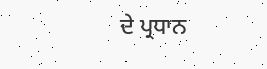ਦੇ ਪ੍ਰਧਾਨ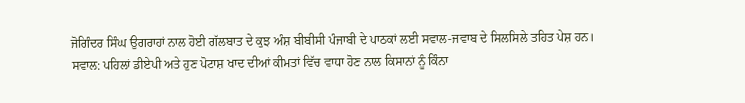ਜੋਗਿੰਦਰ ਸਿੰਘ ਉਗਰਾਹਾਂ ਨਾਲ ਹੋਈ ਗੱਲਬਾਤ ਦੇ ਕੁਝ ਅੰਸ਼ ਬੀਬੀਸੀ ਪੰਜਾਬੀ ਦੇ ਪਾਠਕਾਂ ਲਈ ਸਵਾਲ-ਜਵਾਬ ਦੇ ਸਿਲਸਿਲੇ ਤਹਿਤ ਪੇਸ਼ ਹਨ।
ਸਵਾਲ: ਪਹਿਲਾਂ ਡੀਏਪੀ ਅਤੇ ਹੁਣ ਪੋਟਾਸ਼ ਖਾਦ ਦੀਆਂ ਕੀਮਤਾਂ ਵਿੱਚ ਵਾਧਾ ਹੋਣ ਨਾਲ ਕਿਸਾਨਾਂ ਨੂੰ ਕਿੰਨਾ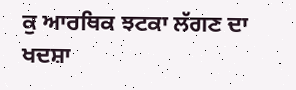ਕੁ ਆਰਥਿਕ ਝਟਕਾ ਲੱਗਣ ਦਾ ਖਦਸ਼ਾ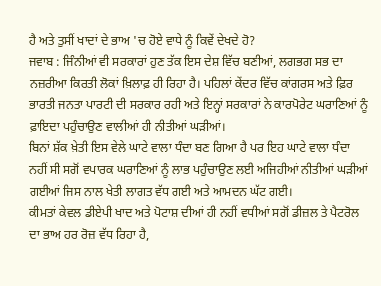ਹੈ ਅਤੇ ਤੁਸੀਂ ਖਾਦਾਂ ਦੇ ਭਾਅ 'ਚ ਹੋਏ ਵਾਧੇ ਨੂੰ ਕਿਵੇਂ ਦੇਖਦੇ ਹੋ?
ਜਵਾਬ : ਜਿੰਨੀਆਂ ਵੀ ਸਰਕਾਰਾਂ ਹੁਣ ਤੱਕ ਇਸ ਦੇਸ਼ ਵਿੱਚ ਬਣੀਆਂ, ਲਗਭਗ ਸਭ ਦਾ ਨਜ਼ਰੀਆ ਕਿਰਤੀ ਲੋਕਾਂ ਖ਼ਿਲਾਫ਼ ਹੀ ਰਿਹਾ ਹੈ। ਪਹਿਲਾਂ ਕੇਂਦਰ ਵਿੱਚ ਕਾਂਗਰਸ ਅਤੇ ਫ਼ਿਰ ਭਾਰਤੀ ਜਨਤਾ ਪਾਰਟੀ ਦੀ ਸਰਕਾਰ ਰਹੀ ਅਤੇ ਇਨ੍ਹਾਂ ਸਰਕਾਰਾਂ ਨੇ ਕਾਰਪੋਰੇਟ ਘਰਾਣਿਆਂ ਨੂੰ ਫ਼ਾਇਦਾ ਪਹੁੰਚਾਉਣ ਵਾਲੀਆਂ ਹੀ ਨੀਤੀਆਂ ਘੜੀਆਂ।
ਬਿਨਾਂ ਸ਼ੱਕ ਖ਼ੇਤੀ ਇਸ ਵੇਲੇ ਘਾਟੇ ਵਾਲਾ ਧੰਦਾ ਬਣ ਗਿਆ ਹੈ ਪਰ ਇਹ ਘਾਟੇ ਵਾਲਾ ਧੰਦਾ ਨਹੀਂ ਸੀ ਸਗੋਂ ਵਪਾਰਕ ਘਰਾਣਿਆਂ ਨੂੰ ਲਾਭ ਪਹੁੰਚਾਉਣ ਲਈ ਅਜਿਹੀਆਂ ਨੀਤੀਆਂ ਘੜੀਆਂ ਗਈਆਂ ਜਿਸ ਨਾਲ ਖੇਤੀ ਲਾਗਤ ਵੱਧ ਗਈ ਅਤੇ ਆਮਦਨ ਘੱਟ ਗਈ।
ਕੀਮਤਾਂ ਕੇਵਲ ਡੀਏਪੀ ਖਾਦ ਅਤੇ ਪੋਟਾਸ਼ ਦੀਆਂ ਹੀ ਨਹੀਂ ਵਧੀਆਂ ਸਗੋਂ ਡੀਜ਼ਲ ਤੇ ਪੈਟਰੋਲ ਦਾ ਭਾਅ ਹਰ ਰੋਜ਼ ਵੱਧ ਰਿਹਾ ਹੈ,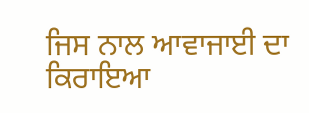ਜਿਸ ਨਾਲ ਆਵਾਜਾਈ ਦਾ ਕਿਰਾਇਆ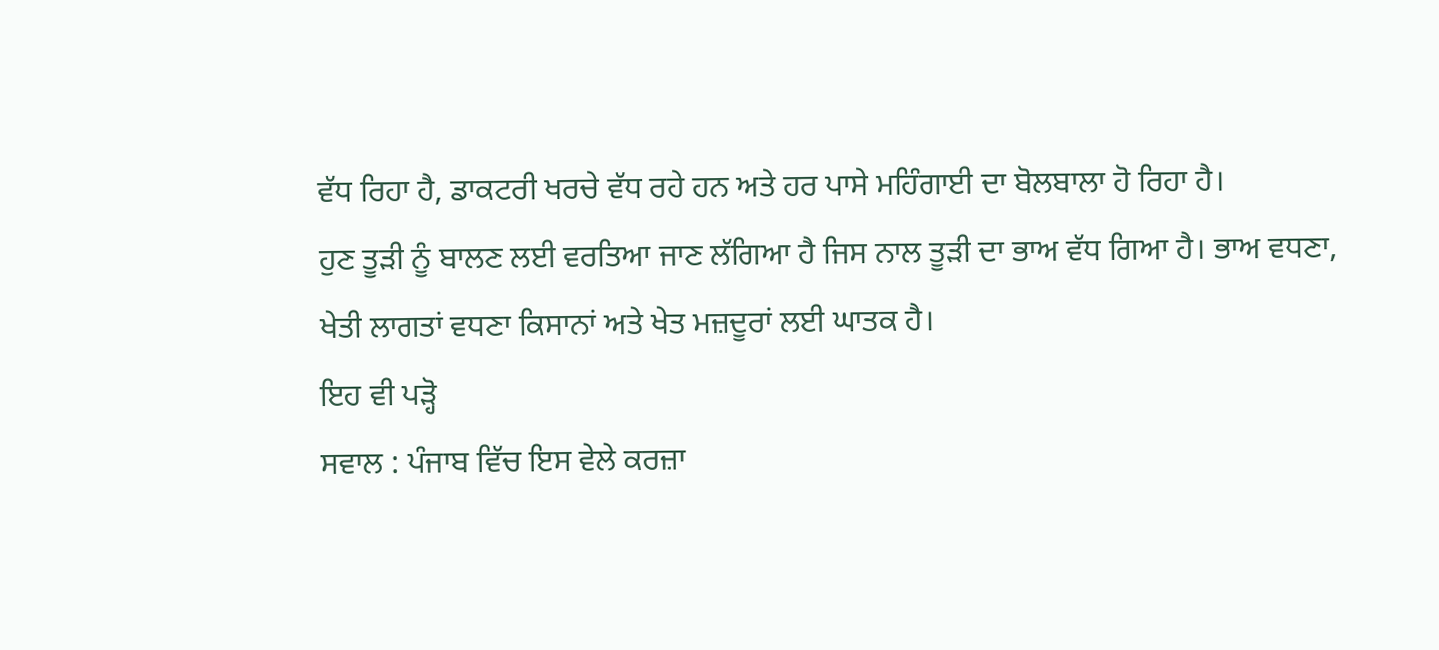ਵੱਧ ਰਿਹਾ ਹੈ, ਡਾਕਟਰੀ ਖਰਚੇ ਵੱਧ ਰਹੇ ਹਨ ਅਤੇ ਹਰ ਪਾਸੇ ਮਹਿੰਗਾਈ ਦਾ ਬੋਲਬਾਲਾ ਹੋ ਰਿਹਾ ਹੈ।
ਹੁਣ ਤੂੜੀ ਨੂੰ ਬਾਲਣ ਲਈ ਵਰਤਿਆ ਜਾਣ ਲੱਗਿਆ ਹੈ ਜਿਸ ਨਾਲ ਤੂੜੀ ਦਾ ਭਾਅ ਵੱਧ ਗਿਆ ਹੈ। ਭਾਅ ਵਧਣਾ, ਖੇਤੀ ਲਾਗਤਾਂ ਵਧਣਾ ਕਿਸਾਨਾਂ ਅਤੇ ਖੇਤ ਮਜ਼ਦੂਰਾਂ ਲਈ ਘਾਤਕ ਹੈ।
ਇਹ ਵੀ ਪੜ੍ਹੋ
ਸਵਾਲ : ਪੰਜਾਬ ਵਿੱਚ ਇਸ ਵੇਲੇ ਕਰਜ਼ਾ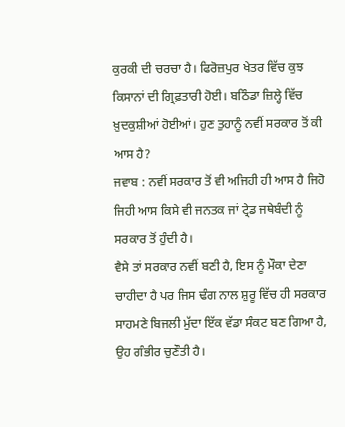ਕੁਰਕੀ ਦੀ ਚਰਚਾ ਹੈ। ਫਿਰੋਜ਼ਪੁਰ ਖੇਤਰ ਵਿੱਚ ਕੁਝ ਕਿਸਾਨਾਂ ਦੀ ਗ੍ਰਿਫ਼ਤਾਰੀ ਹੋਈ। ਬਠਿੰਡਾ ਜ਼ਿਲ੍ਹੇ ਵਿੱਚ ਖ਼ੁਦਕੁਸ਼ੀਆਂ ਹੋਈਆਂ। ਹੁਣ ਤੁਹਾਨੂੰ ਨਵੀਂ ਸਰਕਾਰ ਤੋਂ ਕੀ ਆਸ ਹੈ?
ਜਵਾਬ : ਨਵੀਂ ਸਰਕਾਰ ਤੋਂ ਵੀ ਅਜਿਹੀ ਹੀ ਆਸ ਹੈ ਜਿਹੋ ਜਿਹੀ ਆਸ ਕਿਸੇ ਵੀ ਜਨਤਕ ਜਾਂ ਟ੍ਰੇਡ ਜਥੇਬੰਦੀ ਨੂੰ ਸਰਕਾਰ ਤੋਂ ਹੁੰਦੀ ਹੈ।
ਵੈਸੇ ਤਾਂ ਸਰਕਾਰ ਨਵੀਂ ਬਣੀ ਹੈ, ਇਸ ਨੂੰ ਮੌਕਾ ਦੇਣਾ ਚਾਹੀਦਾ ਹੈ ਪਰ ਜਿਸ ਢੰਗ ਨਾਲ ਸ਼ੁਰੂ ਵਿੱਚ ਹੀ ਸਰਕਾਰ ਸਾਹਮਣੇ ਬਿਜਲੀ ਮੁੱਦਾ ਇੱਕ ਵੱਡਾ ਸੰਕਟ ਬਣ ਗਿਆ ਹੈ, ਉਹ ਗੰਭੀਰ ਚੁਣੌਤੀ ਹੈ।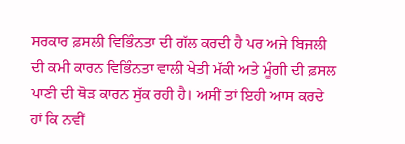ਸਰਕਾਰ ਫ਼ਸਲੀ ਵਿਭਿੰਨਤਾ ਦੀ ਗੱਲ ਕਰਦੀ ਹੈ ਪਰ ਅਜੇ ਬਿਜਲੀ ਦੀ ਕਮੀ ਕਾਰਨ ਵਿਭਿੰਨਤਾ ਵਾਲੀ ਖੇਤੀ ਮੱਕੀ ਅਤੇ ਮੂੰਗੀ ਦੀ ਫ਼ਸਲ ਪਾਣੀ ਦੀ ਥੋੜ ਕਾਰਨ ਸੁੱਕ ਰਹੀ ਹੈ। ਅਸੀਂ ਤਾਂ ਇਹੀ ਆਸ ਕਰਦੇ ਹਾਂ ਕਿ ਨਵੀਂ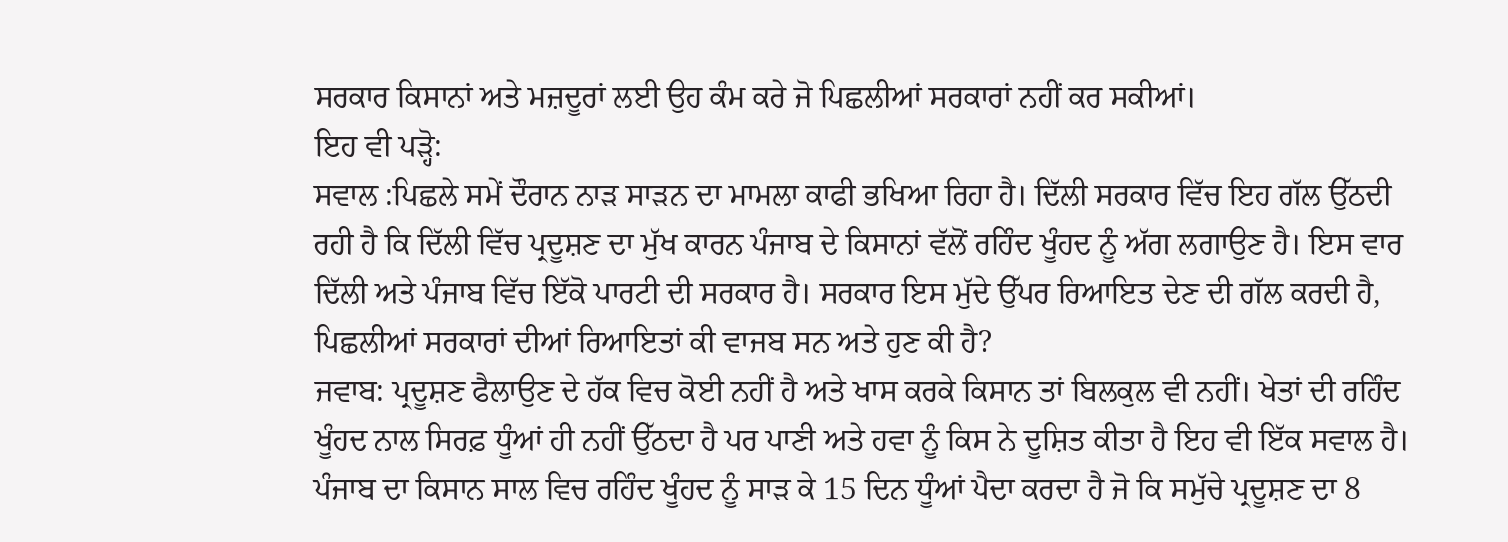ਸਰਕਾਰ ਕਿਸਾਨਾਂ ਅਤੇ ਮਜ਼ਦੂਰਾਂ ਲਈ ਉਹ ਕੰਮ ਕਰੇ ਜੋ ਪਿਛਲੀਆਂ ਸਰਕਾਰਾਂ ਨਹੀਂ ਕਰ ਸਕੀਆਂ।
ਇਹ ਵੀ ਪੜ੍ਹੋ:
ਸਵਾਲ :ਪਿਛਲੇ ਸਮੇਂ ਦੌਰਾਨ ਨਾੜ ਸਾੜਨ ਦਾ ਮਾਮਲਾ ਕਾਫੀ ਭਖਿਆ ਰਿਹਾ ਹੈ। ਦਿੱਲੀ ਸਰਕਾਰ ਵਿੱਚ ਇਹ ਗੱਲ ਉੱਠਦੀ ਰਹੀ ਹੈ ਕਿ ਦਿੱਲੀ ਵਿੱਚ ਪ੍ਰਦੂਸ਼ਣ ਦਾ ਮੁੱਖ ਕਾਰਨ ਪੰਜਾਬ ਦੇ ਕਿਸਾਨਾਂ ਵੱਲੋਂ ਰਹਿੰਦ ਖੂੰਹਦ ਨੂੰ ਅੱਗ ਲਗਾਉਣ ਹੈ। ਇਸ ਵਾਰ ਦਿੱਲੀ ਅਤੇ ਪੰਜਾਬ ਵਿੱਚ ਇੱਕੋ ਪਾਰਟੀ ਦੀ ਸਰਕਾਰ ਹੈ। ਸਰਕਾਰ ਇਸ ਮੁੱਦੇ ਉੱਪਰ ਰਿਆਇਤ ਦੇਣ ਦੀ ਗੱਲ ਕਰਦੀ ਹੈ, ਪਿਛਲੀਆਂ ਸਰਕਾਰਾਂ ਦੀਆਂ ਰਿਆਇਤਾਂ ਕੀ ਵਾਜਬ ਸਨ ਅਤੇ ਹੁਣ ਕੀ ਹੈ?
ਜਵਾਬ: ਪ੍ਰਦੂਸ਼ਣ ਫੈਲਾਉਣ ਦੇ ਹੱਕ ਵਿਚ ਕੋਈ ਨਹੀਂ ਹੈ ਅਤੇ ਖਾਸ ਕਰਕੇ ਕਿਸਾਨ ਤਾਂ ਬਿਲਕੁਲ ਵੀ ਨਹੀਂ। ਖੇਤਾਂ ਦੀ ਰਹਿੰਦ ਖੂੰਹਦ ਨਾਲ ਸਿਰਫ਼ ਧੂੰਆਂ ਹੀ ਨਹੀਂ ਉੱਠਦਾ ਹੈ ਪਰ ਪਾਣੀ ਅਤੇ ਹਵਾ ਨੂੰ ਕਿਸ ਨੇ ਦੂਸ਼ਿਤ ਕੀਤਾ ਹੈ ਇਹ ਵੀ ਇੱਕ ਸਵਾਲ ਹੈ। ਪੰਜਾਬ ਦਾ ਕਿਸਾਨ ਸਾਲ ਵਿਚ ਰਹਿੰਦ ਖੂੰਹਦ ਨੂੰ ਸਾੜ ਕੇ 15 ਦਿਨ ਧੂੰਆਂ ਪੈਦਾ ਕਰਦਾ ਹੈ ਜੋ ਕਿ ਸਮੁੱਚੇ ਪ੍ਰਦੂਸ਼ਣ ਦਾ 8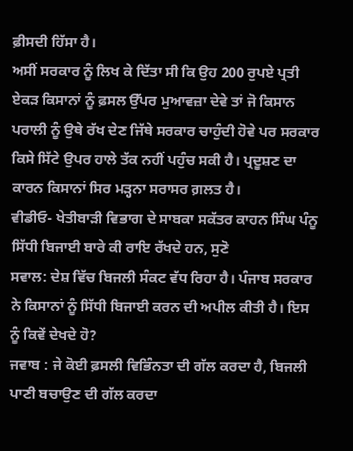ਫ਼ੀਸਦੀ ਹਿੱਸਾ ਹੈ।
ਅਸੀਂ ਸਰਕਾਰ ਨੂੰ ਲਿਖ ਕੇ ਦਿੱਤਾ ਸੀ ਕਿ ਉਹ 200 ਰੁਪਏ ਪ੍ਰਤੀ ਏਕੜ ਕਿਸਾਨਾਂ ਨੂੰ ਫ਼ਸਲ ਉੱਪਰ ਮੁਆਵਜ਼ਾ ਦੇਵੇ ਤਾਂ ਜੋ ਕਿਸਾਨ ਪਰਾਲੀ ਨੂੰ ਉਥੇ ਰੱਖ ਦੇਣ ਜਿੱਥੇ ਸਰਕਾਰ ਚਾਹੁੰਦੀ ਹੋਵੇ ਪਰ ਸਰਕਾਰ ਕਿਸੇ ਸਿੱਟੇ ਉਪਰ ਹਾਲੇ ਤੱਕ ਨਹੀਂ ਪਹੁੰਚ ਸਕੀ ਹੈ। ਪ੍ਰਦੂਸ਼ਣ ਦਾ ਕਾਰਨ ਕਿਸਾਨਾਂ ਸਿਰ ਮੜ੍ਹਨਾ ਸਰਾਸਰ ਗ਼ਲਤ ਹੈ।
ਵੀਡੀਓ- ਖੇਤੀਬਾੜੀ ਵਿਭਾਗ ਦੇ ਸਾਬਕਾ ਸਕੱਤਰ ਕਾਹਨ ਸਿੰਘ ਪੰਨੂ ਸਿੱਧੀ ਬਿਜਾਈ ਬਾਰੇ ਕੀ ਰਾਇ ਰੱਖਦੇ ਹਨ, ਸੁਣੋ
ਸਵਾਲ: ਦੇਸ਼ ਵਿੱਚ ਬਿਜਲੀ ਸੰਕਟ ਵੱਧ ਰਿਹਾ ਹੈ। ਪੰਜਾਬ ਸਰਕਾਰ ਨੇ ਕਿਸਾਨਾਂ ਨੂੰ ਸਿੱਧੀ ਬਿਜਾਈ ਕਰਨ ਦੀ ਅਪੀਲ ਕੀਤੀ ਹੈ। ਇਸ ਨੂੰ ਕਿਵੇਂ ਦੇਖਦੇ ਹੋ?
ਜਵਾਬ : ਜੇ ਕੋਈ ਫ਼ਸਲੀ ਵਿਭਿੰਨਤਾ ਦੀ ਗੱਲ ਕਰਦਾ ਹੈ, ਬਿਜਲੀ ਪਾਣੀ ਬਚਾਉਣ ਦੀ ਗੱਲ ਕਰਦਾ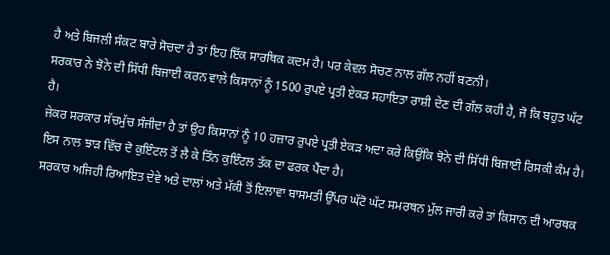ਹੈ ਅਤੇ ਬਿਜਲੀ ਸੰਕਟ ਬਾਰੇ ਸੋਚਦਾ ਹੈ ਤਾਂ ਇਹ ਇੱਕ ਸਾਰਥਿਕ ਕਦਮ ਹੈ। ਪਰ ਕੇਵਲ ਸੋਚਣ ਨਾਲ ਗੱਲ ਨਹੀਂ ਬਣਨੀ।
ਸਰਕਾਰ ਨੇ ਝੋਨੇ ਦੀ ਸਿੱਧੀ ਬਿਜਾਈ ਕਰਨ ਵਾਲੇ ਕਿਸਾਨਾਂ ਨੂੰ 1500 ਰੁਪਏ ਪ੍ਰਤੀ ਏਕੜ ਸਹਾਇਤਾ ਰਾਸ਼ੀ ਦੇਣ ਦੀ ਗੱਲ ਕਹੀ ਹੈ, ਜੋ ਕਿ ਬਹੁਤ ਘੱਟ ਹੈ।
ਜੇਕਰ ਸਰਕਾਰ ਸੱਚਮੁੱਚ ਸੰਜੀਦਾ ਹੈ ਤਾਂ ਉਹ ਕਿਸਾਨਾਂ ਨੂੰ 10 ਹਜ਼ਾਰ ਰੁਪਏ ਪ੍ਰਤੀ ਏਕੜ ਅਦਾ ਕਰੇ ਕਿਉਂਕਿ ਝੋਨੇ ਦੀ ਸਿੱਧੀ ਬਿਜਾਈ ਰਿਸਕੀ ਕੰਮ ਹੈ। ਇਸ ਨਾਲ ਝਾੜ ਵਿੱਚ ਦੋ ਕੁਇੰਟਲ ਤੋਂ ਲੈ ਕੇ ਤਿੰਨ ਕੁਇੰਟਲ ਤੱਕ ਦਾ ਫਰਕ ਪੈਂਦਾ ਹੈ।
ਸਰਕਾਰ ਅਜਿਹੀ ਰਿਆਇਤ ਦੇਵੇ ਅਤੇ ਦਾਲਾਂ ਅਤੇ ਮੱਕੀ ਤੋਂ ਇਲਾਵਾ ਬਾਸਮਤੀ ਉੱਪਰ ਘੱਟੋ ਘੱਟ ਸਮਰਥਨ ਮੁੱਲ ਜਾਰੀ ਕਰੇ ਤਾਂ ਕਿਸਾਨ ਦੀ ਆਰਥਕ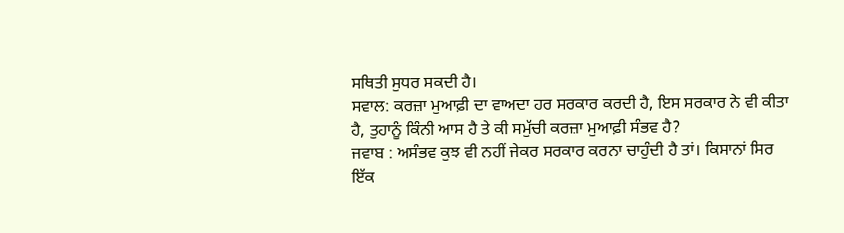ਸਥਿਤੀ ਸੁਧਰ ਸਕਦੀ ਹੈ।
ਸਵਾਲ: ਕਰਜ਼ਾ ਮੁਆਫ਼ੀ ਦਾ ਵਾਅਦਾ ਹਰ ਸਰਕਾਰ ਕਰਦੀ ਹੈ, ਇਸ ਸਰਕਾਰ ਨੇ ਵੀ ਕੀਤਾ ਹੈ, ਤੁਹਾਨੂੰ ਕਿੰਨੀ ਆਸ ਹੈ ਤੇ ਕੀ ਸਮੁੱਚੀ ਕਰਜ਼ਾ ਮੁਆਫ਼ੀ ਸੰਭਵ ਹੈ?
ਜਵਾਬ : ਅਸੰਭਵ ਕੁਝ ਵੀ ਨਹੀਂ ਜੇਕਰ ਸਰਕਾਰ ਕਰਨਾ ਚਾਹੁੰਦੀ ਹੈ ਤਾਂ। ਕਿਸਾਨਾਂ ਸਿਰ ਇੱਕ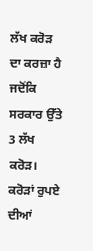ਲੱਖ ਕਰੋੜ ਦਾ ਕਰਜ਼ਾ ਹੈ ਜਦੋਂਕਿ ਸਰਕਾਰ ਉੱਤੇ 3 ਲੱਖ ਕਰੋੜ। ਕਰੋੜਾਂ ਰੁਪਏ ਦੀਆਂ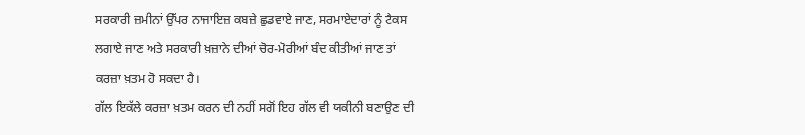ਸਰਕਾਰੀ ਜ਼ਮੀਨਾਂ ਉੱਪਰ ਨਾਜਾਇਜ਼ ਕਬਜ਼ੇ ਛੁਡਵਾਏ ਜਾਣ, ਸਰਮਾਏਦਾਰਾਂ ਨੂੰ ਟੈਕਸ ਲਗਾਏ ਜਾਣ ਅਤੇ ਸਰਕਾਰੀ ਖ਼ਜ਼ਾਨੇ ਦੀਆਂ ਚੋਰ-ਮੋਰੀਆਂ ਬੰਦ ਕੀਤੀਆਂ ਜਾਣ ਤਾਂ ਕਰਜ਼ਾ ਖ਼ਤਮ ਹੋ ਸਕਦਾ ਹੈ।
ਗੱਲ ਇਕੱਲੇ ਕਰਜ਼ਾ ਖ਼ਤਮ ਕਰਨ ਦੀ ਨਹੀਂ ਸਗੋਂ ਇਹ ਗੱਲ ਵੀ ਯਕੀਨੀ ਬਣਾਉਣ ਦੀ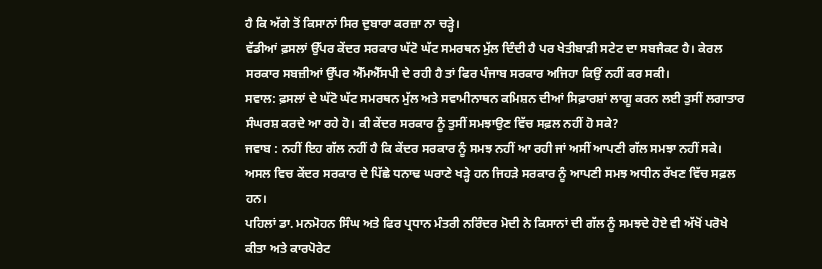ਹੈ ਕਿ ਅੱਗੇ ਤੋਂ ਕਿਸਾਨਾਂ ਸਿਰ ਦੁਬਾਰਾ ਕਰਜ਼ਾ ਨਾ ਚੜ੍ਹੇ।
ਵੱਡੀਆਂ ਫ਼ਸਲਾਂ ਉੱਪਰ ਕੇਂਦਰ ਸਰਕਾਰ ਘੱਟੋ ਘੱਟ ਸਮਰਥਨ ਮੁੱਲ ਦਿੰਦੀ ਹੈ ਪਰ ਖੇਤੀਬਾੜੀ ਸਟੇਟ ਦਾ ਸਬਜੈਕਟ ਹੈ। ਕੇਰਲ ਸਰਕਾਰ ਸਬਜ਼ੀਆਂ ਉੱਪਰ ਐੱਮਐੱਸਪੀ ਦੇ ਰਹੀ ਹੈ ਤਾਂ ਫਿਰ ਪੰਜਾਬ ਸਰਕਾਰ ਅਜਿਹਾ ਕਿਉਂ ਨਹੀਂ ਕਰ ਸਕੀ।
ਸਵਾਲ: ਫ਼ਸਲਾਂ ਦੇ ਘੱਟੋ ਘੱਟ ਸਮਰਥਨ ਮੁੱਲ ਅਤੇ ਸਵਾਮੀਨਾਥਨ ਕਮਿਸ਼ਨ ਦੀਆਂ ਸਿਫ਼ਾਰਸ਼ਾਂ ਲਾਗੂ ਕਰਨ ਲਈ ਤੁਸੀਂ ਲਗਾਤਾਰ ਸੰਘਰਸ਼ ਕਰਦੇ ਆ ਰਹੇ ਹੋ। ਕੀ ਕੇਂਦਰ ਸਰਕਾਰ ਨੂੰ ਤੁਸੀਂ ਸਮਝਾਉਣ ਵਿੱਚ ਸਫ਼ਲ ਨਹੀਂ ਹੋ ਸਕੇ?
ਜਵਾਬ : ਨਹੀਂ ਇਹ ਗੱਲ ਨਹੀਂ ਹੈ ਕਿ ਕੇਂਦਰ ਸਰਕਾਰ ਨੂੰ ਸਮਝ ਨਹੀਂ ਆ ਰਹੀ ਜਾਂ ਅਸੀਂ ਆਪਣੀ ਗੱਲ ਸਮਝਾ ਨਹੀਂ ਸਕੇ। ਅਸਲ ਵਿਚ ਕੇਂਦਰ ਸਰਕਾਰ ਦੇ ਪਿੱਛੇ ਧਨਾਢ ਘਰਾਣੇ ਖੜ੍ਹੇ ਹਨ ਜਿਹੜੇ ਸਰਕਾਰ ਨੂੰ ਆਪਣੀ ਸਮਝ ਅਧੀਨ ਰੱਖਣ ਵਿੱਚ ਸਫ਼ਲ ਹਨ।
ਪਹਿਲਾਂ ਡਾ. ਮਨਮੋਹਨ ਸਿੰਘ ਅਤੇ ਫਿਰ ਪ੍ਰਧਾਨ ਮੰਤਰੀ ਨਰਿੰਦਰ ਮੋਦੀ ਨੇ ਕਿਸਾਨਾਂ ਦੀ ਗੱਲ ਨੂੰ ਸਮਝਦੇ ਹੋਏ ਵੀ ਅੱਖੋਂ ਪਰੋਖੇ ਕੀਤਾ ਅਤੇ ਕਾਰਪੋਰੇਟ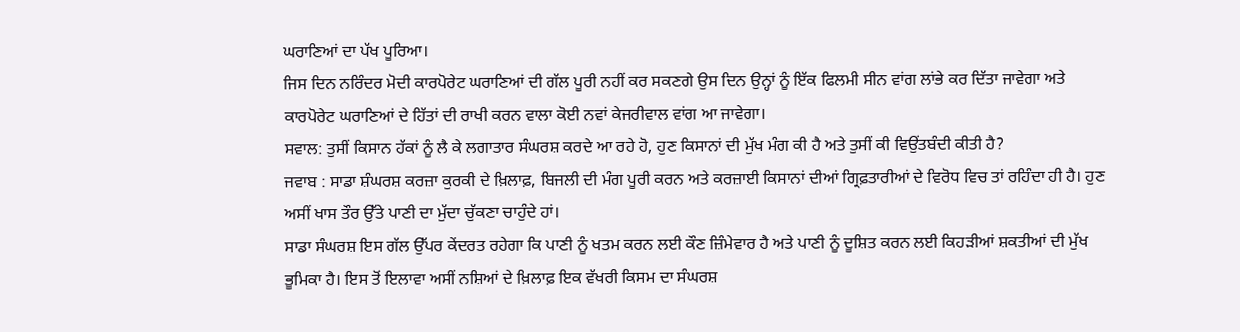ਘਰਾਣਿਆਂ ਦਾ ਪੱਖ ਪੂਰਿਆ।
ਜਿਸ ਦਿਨ ਨਰਿੰਦਰ ਮੋਦੀ ਕਾਰਪੋਰੇਟ ਘਰਾਣਿਆਂ ਦੀ ਗੱਲ ਪੂਰੀ ਨਹੀਂ ਕਰ ਸਕਣਗੇ ਉਸ ਦਿਨ ਉਨ੍ਹਾਂ ਨੂੰ ਇੱਕ ਫਿਲਮੀ ਸੀਨ ਵਾਂਗ ਲਾਂਭੇ ਕਰ ਦਿੱਤਾ ਜਾਵੇਗਾ ਅਤੇ ਕਾਰਪੋਰੇਟ ਘਰਾਣਿਆਂ ਦੇ ਹਿੱਤਾਂ ਦੀ ਰਾਖੀ ਕਰਨ ਵਾਲਾ ਕੋਈ ਨਵਾਂ ਕੇਜਰੀਵਾਲ ਵਾਂਗ ਆ ਜਾਵੇਗਾ।
ਸਵਾਲ: ਤੁਸੀਂ ਕਿਸਾਨ ਹੱਕਾਂ ਨੂੰ ਲੈ ਕੇ ਲਗਾਤਾਰ ਸੰਘਰਸ਼ ਕਰਦੇ ਆ ਰਹੇ ਹੋ, ਹੁਣ ਕਿਸਾਨਾਂ ਦੀ ਮੁੱਖ ਮੰਗ ਕੀ ਹੈ ਅਤੇ ਤੁਸੀਂ ਕੀ ਵਿਉਂਤਬੰਦੀ ਕੀਤੀ ਹੈ?
ਜਵਾਬ : ਸਾਡਾ ਸ਼ੰਘਰਸ਼ ਕਰਜ਼ਾ ਕੁਰਕੀ ਦੇ ਖ਼ਿਲਾਫ਼, ਬਿਜਲੀ ਦੀ ਮੰਗ ਪੂਰੀ ਕਰਨ ਅਤੇ ਕਰਜ਼ਾਈ ਕਿਸਾਨਾਂ ਦੀਆਂ ਗ੍ਰਿਫ਼ਤਾਰੀਆਂ ਦੇ ਵਿਰੋਧ ਵਿਚ ਤਾਂ ਰਹਿੰਦਾ ਹੀ ਹੈ। ਹੁਣ ਅਸੀਂ ਖਾਸ ਤੌਰ ਉੱਤੇ ਪਾਣੀ ਦਾ ਮੁੱਦਾ ਚੁੱਕਣਾ ਚਾਹੁੰਦੇ ਹਾਂ।
ਸਾਡਾ ਸੰਘਰਸ਼ ਇਸ ਗੱਲ ਉੱਪਰ ਕੇਂਦਰਤ ਰਹੇਗਾ ਕਿ ਪਾਣੀ ਨੂੰ ਖਤਮ ਕਰਨ ਲਈ ਕੌਣ ਜ਼ਿੰਮੇਵਾਰ ਹੈ ਅਤੇ ਪਾਣੀ ਨੂੰ ਦੂਸ਼ਿਤ ਕਰਨ ਲਈ ਕਿਹੜੀਆਂ ਸ਼ਕਤੀਆਂ ਦੀ ਮੁੱਖ ਭੂਮਿਕਾ ਹੈ। ਇਸ ਤੋਂ ਇਲਾਵਾ ਅਸੀਂ ਨਸ਼ਿਆਂ ਦੇ ਖ਼ਿਲਾਫ਼ ਇਕ ਵੱਖਰੀ ਕਿਸਮ ਦਾ ਸੰਘਰਸ਼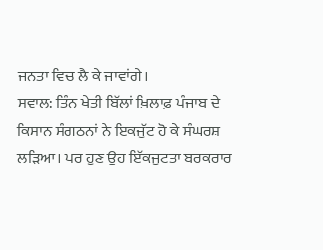ਜਨਤਾ ਵਿਚ ਲੈ ਕੇ ਜਾਵਾਂਗੇ।
ਸਵਾਲ: ਤਿੰਨ ਖੇਤੀ ਬਿੱਲਾਂ ਖ਼ਿਲਾਫ਼ ਪੰਜਾਬ ਦੇ ਕਿਸਾਨ ਸੰਗਠਨਾਂ ਨੇ ਇਕਜੁੱਟ ਹੋ ਕੇ ਸੰਘਰਸ਼ ਲੜਿਆ। ਪਰ ਹੁਣ ਉਹ ਇੱਕਜੁਟਤਾ ਬਰਕਰਾਰ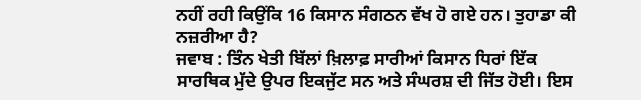ਨਹੀਂ ਰਹੀ ਕਿਉਂਕਿ 16 ਕਿਸਾਨ ਸੰਗਠਨ ਵੱਖ ਹੋ ਗਏ ਹਨ। ਤੁਹਾਡਾ ਕੀ ਨਜ਼ਰੀਆ ਹੈ?
ਜਵਾਬ : ਤਿੰਨ ਖੇਤੀ ਬਿੱਲਾਂ ਖ਼ਿਲਾਫ਼ ਸਾਰੀਆਂ ਕਿਸਾਨ ਧਿਰਾਂ ਇੱਕ ਸਾਰਥਿਕ ਮੁੱਦੇ ਉਪਰ ਇਕਜੁੱਟ ਸਨ ਅਤੇ ਸੰਘਰਸ਼ ਦੀ ਜਿੱਤ ਹੋਈ। ਇਸ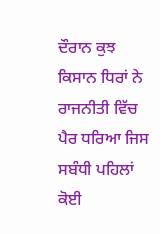ਦੌਰਾਨ ਕੁਝ ਕਿਸਾਨ ਧਿਰਾਂ ਨੇ ਰਾਜਨੀਤੀ ਵਿੱਚ ਪੈਰ ਧਰਿਆ ਜਿਸ ਸਬੰਧੀ ਪਹਿਲਾਂ ਕੋਈ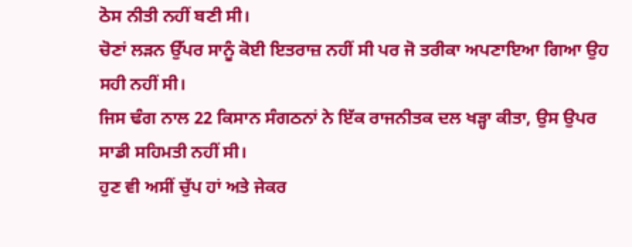ਠੋਸ ਨੀਤੀ ਨਹੀਂ ਬਣੀ ਸੀ।
ਚੋਣਾਂ ਲੜਨ ਉੱਪਰ ਸਾਨੂੰ ਕੋਈ ਇਤਰਾਜ਼ ਨਹੀਂ ਸੀ ਪਰ ਜੋ ਤਰੀਕਾ ਅਪਣਾਇਆ ਗਿਆ ਉਹ ਸਹੀ ਨਹੀਂ ਸੀ।
ਜਿਸ ਢੰਗ ਨਾਲ 22 ਕਿਸਾਨ ਸੰਗਠਨਾਂ ਨੇ ਇੱਕ ਰਾਜਨੀਤਕ ਦਲ ਖੜ੍ਹਾ ਕੀਤਾ, ਉਸ ਉਪਰ ਸਾਡੀ ਸਹਿਮਤੀ ਨਹੀਂ ਸੀ।
ਹੁਣ ਵੀ ਅਸੀਂ ਚੁੱਪ ਹਾਂ ਅਤੇ ਜੇਕਰ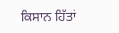ਕਿਸਾਨ ਹਿੱਤਾਂ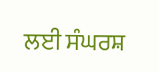ਲਈ ਸੰਘਰਸ਼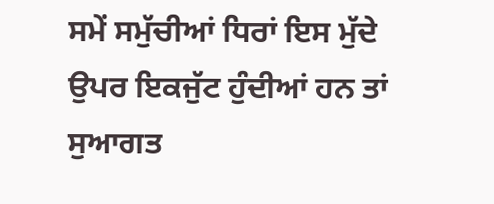ਸਮੇਂ ਸਮੁੱਚੀਆਂ ਧਿਰਾਂ ਇਸ ਮੁੱਦੇ ਉਪਰ ਇਕਜੁੱਟ ਹੁੰਦੀਆਂ ਹਨ ਤਾਂ ਸੁਆਗਤ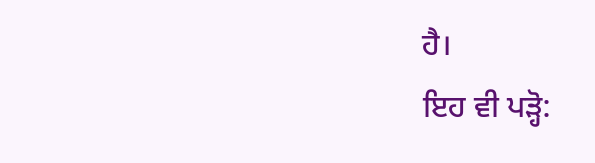ਹੈ।
ਇਹ ਵੀ ਪੜ੍ਹੋ: